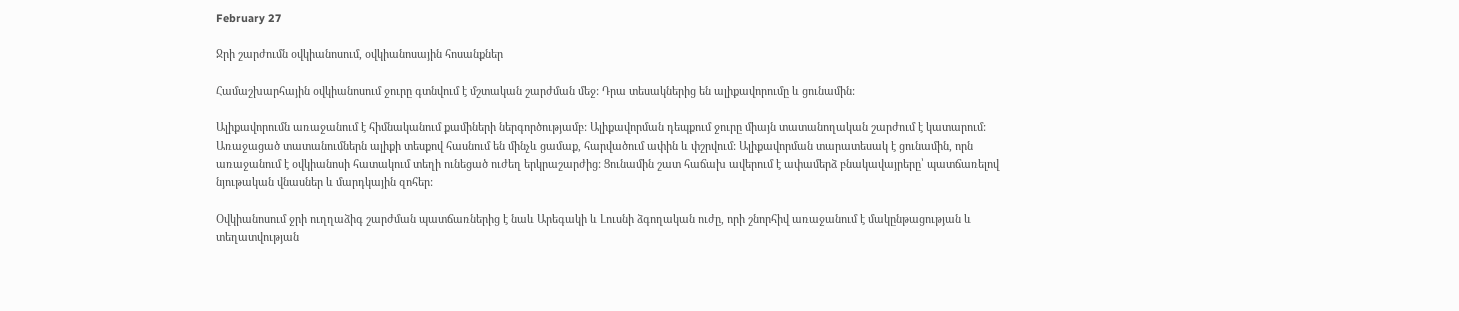February 27

Ջրի շարժումն օվկիանոսում, օվկիանոսային հոսանքներ

Համաշխարհային օվկիանոսում ջուրը գտնվում է մշտական շարժման մեջ: Դրա տեսակներից են ալիքավորումը և ցունամին:

Ալիքավորումն առաջանում է հիմնականում քամիների ներգործությամբ: Ալիքավորման դեպքում ջուրը միայն տատանողական շարժում է կատարում: Առաջացած տատանումներն ալիքի տեսքով հասնում են մինչև ցամաք, հարվածում ափին և փշրվում: Ալիքավորման տարատեսակ է ցունամին, որն առաջանում է օվկիանոսի հատակում տեղի ունեցած ուժեղ երկրաշարժից: Ցունամին շատ հաճախ ավերում է ափամերձ բնակավայրերը՝ պատճառելով նյութական վնասներ և մարդկային զոհեր:

Օվկիանոսում ջրի ուղղաձիգ շարժման պատճառներից է նաև Արեգակի և Լուսնի ձգողական ուժը, որի շնորհիվ առաջանում է մակընթացության և տեղատվության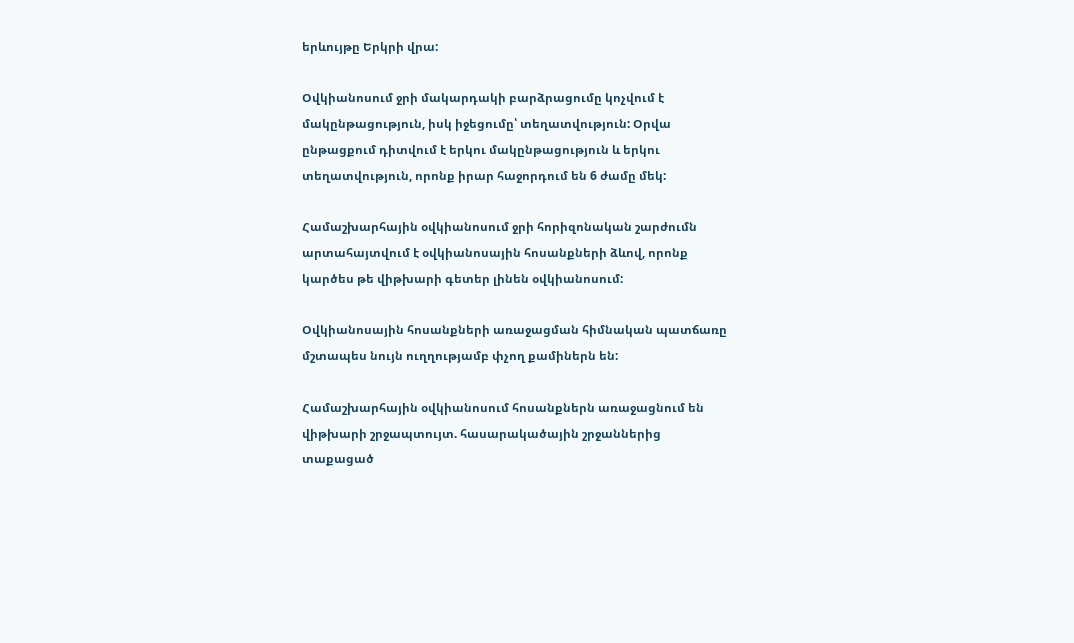երևույթը Երկրի վրա:

Օվկիանոսում ջրի մակարդակի բարձրացումը կոչվում է մակընթացություն, իսկ իջեցումը՝ տեղատվություն: Օրվա ընթացքում դիտվում է երկու մակընթացություն և երկու տեղատվություն, որոնք իրար հաջորդում են 6 ժամը մեկ:

Համաշխարհային օվկիանոսում ջրի հորիզոնական շարժումն արտահայտվում է օվկիանոսային հոսանքների ձևով, որոնք կարծես թե վիթխարի գետեր լինեն օվկիանոսում:

Օվկիանոսային հոսանքների առաջացման հիմնական պատճառը մշտապես նույն ուղղությամբ փչող քամիներն են:

Համաշխարհային օվկիանոսում հոսանքներն առաջացնում են վիթխարի շրջապտույտ. հասարակածային շրջաններից տաքացած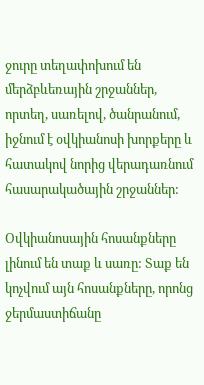ջուրը տեղափոխում են մերձբևեռային շրջաններ, որտեղ, սառելով, ծանրանում, իջնում է օվկիանոսի խորքերը և հատակով նորից վերադառնում հասարակածային շրջաններ:

Օվկիանոսային հոսանքները լինում են տաք և սառը: Տաք են կոչվում այն հոսանքները, որոնց ջերմաստիճանը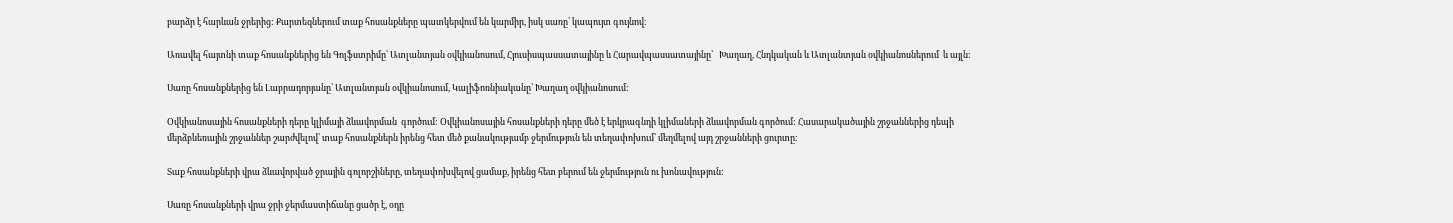բարձր է հարևան ջրերից: Քարտեզներում տաք հոսանքները պատկերվում են կարմիր, իսկ սառը՝ կապույտ գույնով։

Առավել հայտնի տաք հոսանքներից են Գոլֆստրիմը՝ Ատլանտյան օվկիանոսում, Հյուսիսպասսատայինը և Հարավպասսատայինը՝   Խաղաղ, Հնդկական և Ատլանտյան օվկիանոսներում  և այլն:

Սառը հոսանքներից են Լաբրադորյանը՝ Ատլանտյան օվկիանոսում, Կալիֆոռնիականը՝ Խաղաղ օվկիանոսում:

Օվկիանոսային հոսանքների դերը կլիմայի ձևավորման  գործում: Օվկիանոսային հոսանքների դերը մեծ է երկրագնդի կլիմաների ձևավորման գործում: Հասարակածային շրջաններից դեպի մերձբևեռային շրջաններ շարժվելով՝ տաք հոսանքներն իրենց հետ մեծ քանակությամբ ջերմություն են տեղափոխում՝ մեղմելով այդ շրջանների ցուրտը:

Տաք հոսանքների վրա ձևավորված ջրային գոլորշիները, տեղափոխվելով ցամաք, իրենց հետ բերում են ջերմություն ու խոնավություն:

Սառը հոսանքների վրա ջրի ջերմաստիճանը ցածր է, օդը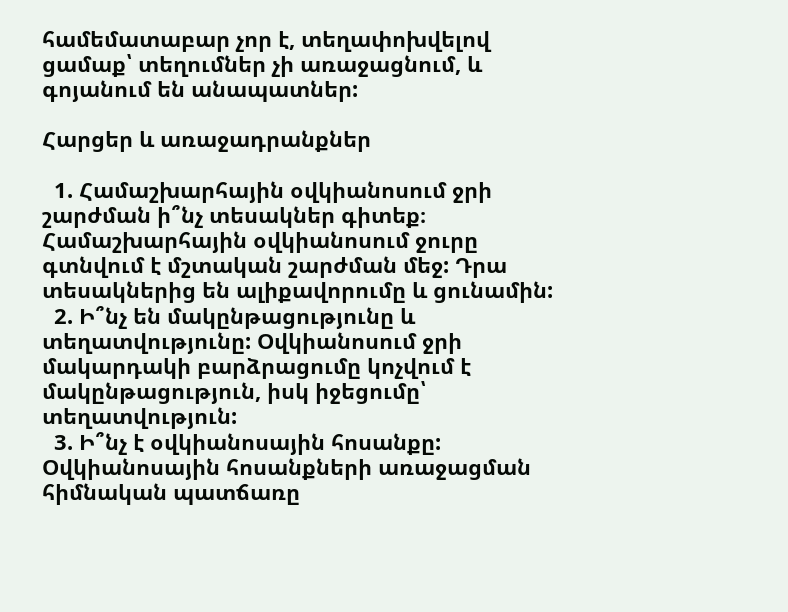համեմատաբար չոր է, տեղափոխվելով ցամաք՝ տեղումներ չի առաջացնում, և գոյանում են անապատներ:

Հարցեր և առաջադրանքներ

  1. Համաշխարհային օվկիանոսում ջրի շարժման ի՞նչ տեսակներ գիտեք։ Համաշխարհային օվկիանոսում ջուրը գտնվում է մշտական շարժման մեջ: Դրա տեսակներից են ալիքավորումը և ցունամին:
  2. Ի՞նչ են մակընթացությունը և տեղատվությունը: Օվկիանոսում ջրի մակարդակի բարձրացումը կոչվում է մակընթացություն, իսկ իջեցումը՝ տեղատվություն:
  3. Ի՞նչ է օվկիանոսային հոսանքը: Օվկիանոսային հոսանքների առաջացման հիմնական պատճառը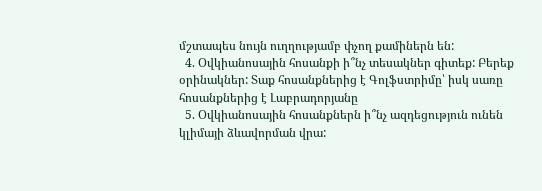մշտապես նույն ուղղությամբ փչող քամիներն են:
  4. Օվկիանոսային հոսանքի ի՞նչ տեսակներ գիտեք: Բերեք օրինակներ: Տաք հոսանքներից է Գոլֆստրիմը՝ իսկ սառը հոսանքներից է Լաբրադորյանը
  5. Օվկիանոսային հոսանքներն ի՞նչ ազդեցություն ունեն կլիմայի ձևավորման վրա: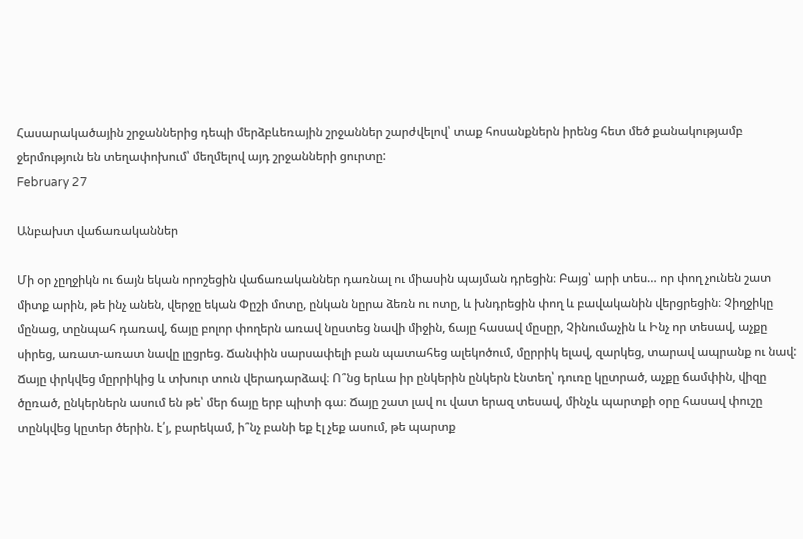Հասարակածային շրջաններից դեպի մերձբևեռային շրջաններ շարժվելով՝ տաք հոսանքներն իրենց հետ մեծ քանակությամբ ջերմություն են տեղափոխում՝ մեղմելով այդ շրջանների ցուրտը:
February 27

Անբախտ վաճառականներ

Մի օր չըղջիկն ու ճայն եկան որոշեցին վաճառականներ դառնալ ու միասին պայման դրեցին։ Բայց՝ արի տես… որ փող չունեն շատ միտք արին, թե ինչ անեն, վերջը եկան Փըշի մոտը, ընկան նըրա ձեռն ու ոտը, և խնդրեցին փող և բավականին վերցրեցին։ Չիղջիկը մընաց, տընպահ դառավ, ճայը բոլոր փողերն առավ նըստեց նավի միջին, ճայը հասավ մըսըր, Չինումաչին և Ինչ որ տեսավ, աչքը սիրեց, առատ-առատ նավը լըցրեց. Ճանփին սարսափելի բան պատահեց ալեկոծում, մըրրիկ ելավ, զարկեց, տարավ ապրանք ու նավ: Ճայը փրկվեց մըրրիկից և տխուր տուն վերադարձավ։ Ո՞նց երևա իր ընկերին ընկերն էնտեղ՝ դուռը կըտրած, աչքը ճամփին, վիզը ծըռած, ընկերներն ասում են թե՝ մեր ճայը երբ պիտի գա։ Ճայը շատ լավ ու վատ երազ տեսավ, մինչև պարտքի օրը հասավ փուշը տընկվեց կըտեր ծերին. է՛յ, բարեկամ, ի՞նչ բանի եք էլ չեք ասում, թե պարտք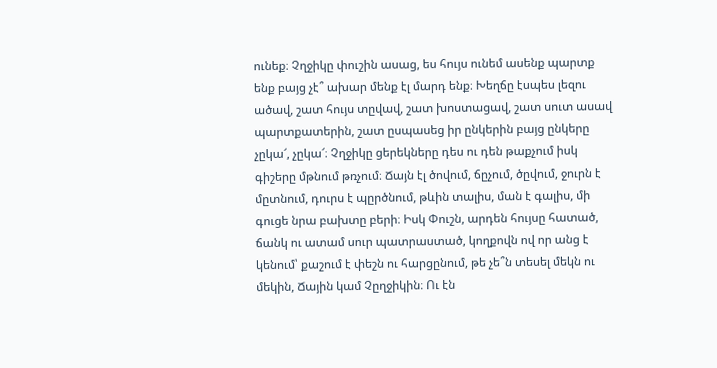ունեք։ Չղջիկը փուշին ասաց, ես հույս ունեմ ասենք պարտք ենք բայց չէ՞ ախար մենք էլ մարդ ենք։ Խեղճը էսպես լեզու ածավ, շատ հույս տըվավ, շատ խոստացավ, շատ սուտ ասավ պարտքատերին, շատ ըսպասեց իր ընկերին բայց ընկերը չըկա՜, չըկա՜։ Չղջիկը ցերեկները դես ու դեն թաքչում իսկ գիշերը մթնում թռչում։ Ճայն էլ ծովում, ճըչում, ծըվում, ջուրն է մըտնում, դուրս է պըրծնում, թևին տալիս, ման է գալիս, մի գուցե նրա բախտը բերի։ Իսկ Փուշն, արդեն հույսը հատած, ճանկ ու ատամ սուր պատրաստած, կողքովն ով որ անց է կենում՝ քաշում է փեշն ու հարցընում, թե չե՞ն տեսել մեկն ու մեկին, Ճային կամ Չըղջիկին։ Ու էն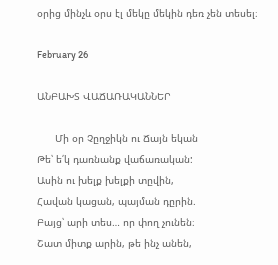օրից մինչև օրս էլ մեկը մեկին դեռ չեն տեսել։

February 26

ԱՆԲԱԽՏ ՎԱՃԱՌԱԿԱՆՆԵՐ

      Մի օր Չըղջիկն ու Ճայն եկան
Թե՝ ե՛կ դառնանք վաճառական:
Ասին ու խելք խելքի տըվին,
Հավան կացան, պայման դըրին.
Բայց՝ արի տես… որ փող չունեն։
Շատ միտք արին, թե ինչ անեն,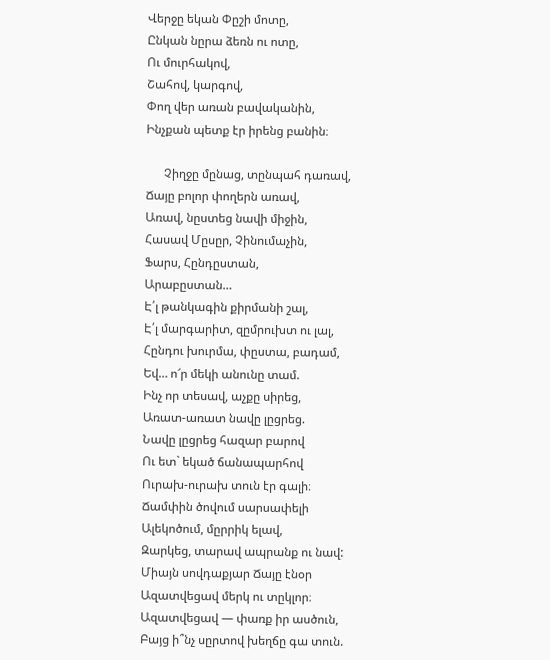Վերջը եկան Փըշի մոտը,
Ընկան նըրա ձեռն ու ոտը,
Ու մուրհակով,
Շահով, կարգով,
Փող վեր առան բավականին,
Ինչքան պետք էր իրենց բանին։

      Չիղջը մընաց, տընպահ դառավ,
Ճայը բոլոր փողերն առավ,
Առավ, նըստեց նավի միջին,
Հասավ Մըսըր, Չինումաչին,
Ֆարս, Հընդըստան,
Արաբըստան…
Է՛լ թանկագին քիրմանի շալ,
Է՛լ մարգարիտ, զըմրուխտ ու լալ,
Հընդու խուրմա, փըստա, բադամ,
Եվ… ո՜ր մեկի անունը տամ.
Ինչ որ տեսավ, աչքը սիրեց,
Առատ-առատ նավը լըցրեց.
Նավը լըցրեց հազար բարով
Ու ետ` եկած ճանապարհով
Ուրախ-ուրախ տուն էր գալի։
Ճամփին ծովում սարսափելի
Ալեկոծում, մըրրիկ ելավ,
Զարկեց, տարավ ապրանք ու նավ:
Միայն սովդաքյար Ճայը էնօր
Ազատվեցավ մերկ ու տըկլոր։
Ազատվեցավ — փառք իր ասծուն,
Բայց ի՞նչ սըրտով խեղճը գա տուն.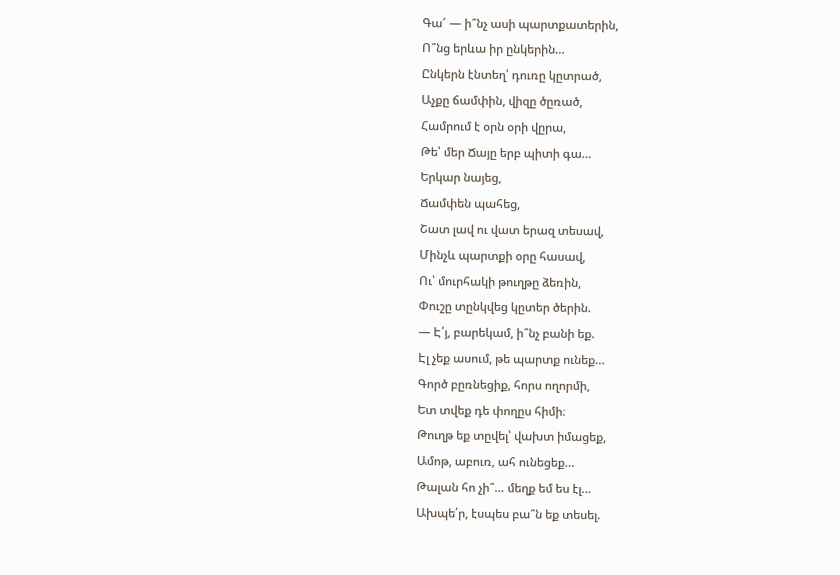Գա՜ — ի՞նչ ասի պարտքատերին,
Ո՞նց երևա իր ընկերին…
Ընկերն էնտեղ՝ դուռը կըտրած,
Աչքը ճամփին, վիզը ծըռած,
Համրում է օրն օրի վըրա,
Թե՝ մեր Ճայը երբ պիտի գա…
Երկար նայեց,
Ճամփեն պահեց,
Շատ լավ ու վատ երազ տեսավ,
Մինչև պարտքի օրը հասավ,
Ու՝ մուրհակի թուղթը ձեռին,
Փուշը տընկվեց կըտեր ծերին.
— Է՛յ, բարեկամ, ի՞նչ բանի եք.
Էլ չեք ասում, թե պարտք ունեք…
Գործ բըռնեցիք, հորս ողորմի,
Ետ տվեք դե փողըս հիմի։
Թուղթ եք տըվել՝ վախտ իմացեք,
Ամոթ, աբուռ, ահ ունեցեք…
Թալան հո չի՞… մեղք եմ ես էլ…
Ախպե՛ր, էսպես բա՞ն եք տեսել.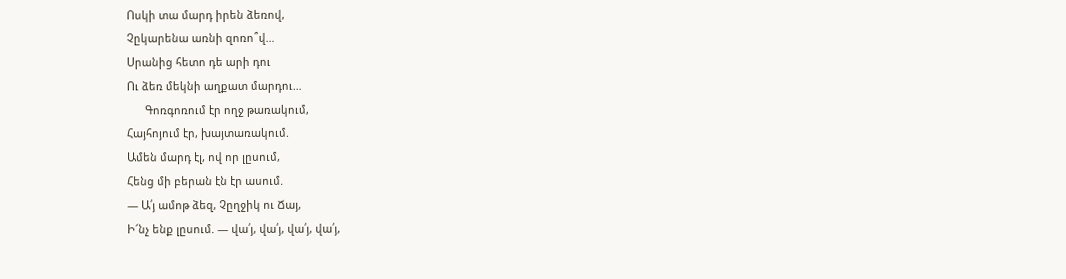Ոսկի տա մարդ իրեն ձեռով,
Չըկարենա առնի զոռո՞վ…
Սրանից հետո դե արի դու
Ու ձեռ մեկնի աղքատ մարդու…
      Գոռգոռում էր ողջ թառակում,
Հայհոյում էր, խայտառակում.
Ամեն մարդ էլ, ով որ լըսում,
Հենց մի բերան էն էր ասում.
— Ա՛յ ամոթ ձեզ, Չըղջիկ ու Ճայ,
Ի՜նչ ենք լըսում. — վա՛յ, վա՛յ, վա՛յ, վա՛յ,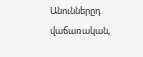Անուններըդ վաճառական,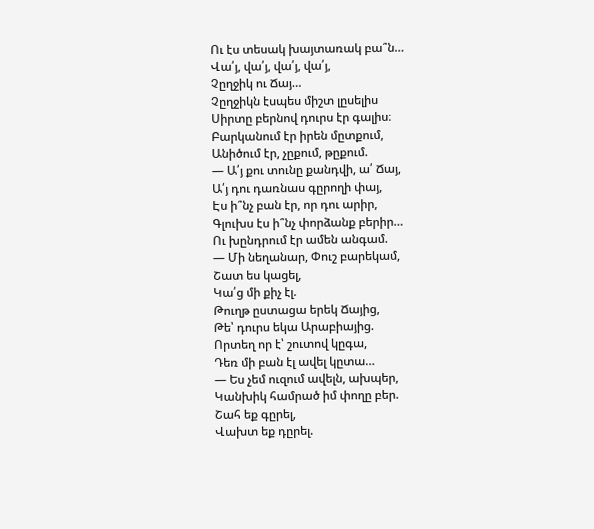Ու էս տեսակ խայտառակ բա՞ն…
Վա՛յ, վա՛յ, վա՛յ, վա՛յ,
Չըղջիկ ու Ճայ…
Չըղջիկն էսպես միշտ լըսելիս
Սիրտը բերնով դուրս էր գալիս։
Բարկանում էր իրեն մըտքում,
Անիծում էր, չըքում, թըքում.
— Ա՛յ քու տունը քանդվի, ա՛ Ճայ,
Ա՛յ դու դառնաս գըրողի փայ,
Էս ի՞նչ բան էր, որ դու արիր,
Գլուխս էս ի՞նչ փորձանք բերիր…
Ու խընդրում էր ամեն անգամ.
— Մի նեղանար, Փուշ բարեկամ,
Շատ ես կացել,
Կա՛ց մի քիչ էլ.
Թուղթ ըստացա երեկ Ճայից,
Թե՝ դուրս եկա Արաբիայից.
Որտեղ որ է՝ շուտով կըգա,
Դեռ մի բան էլ ավել կըտա…
— Ես չեմ ուզում ավելն, ախպեր,
Կանխիկ համրած իմ փողը բեր.
Շահ եք գըրել,
Վախտ եք դըրել.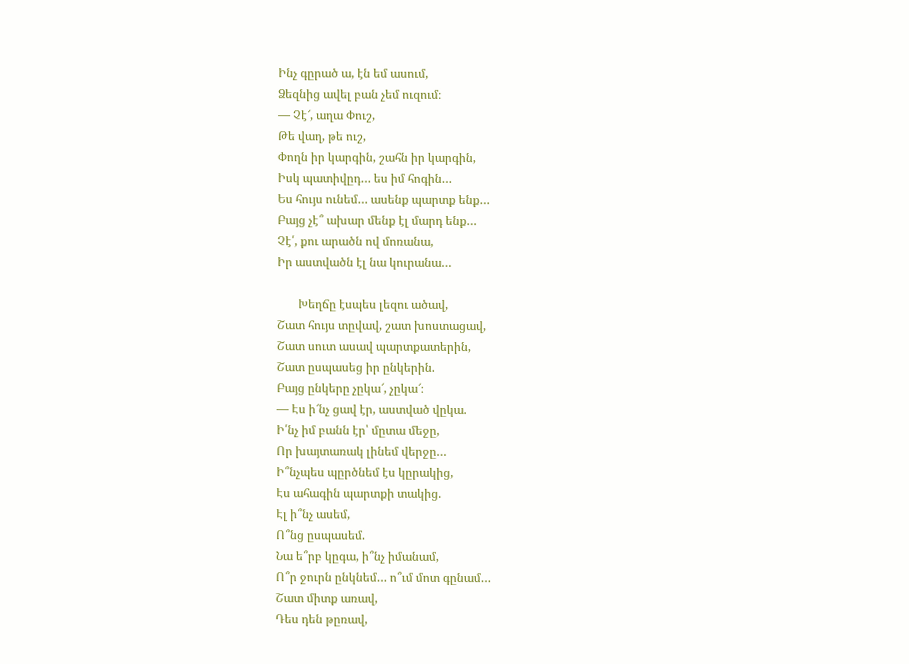Ինչ գըրած ա, էն եմ ասում,
Ձեզնից ավել բան չեմ ուզում։
— Չէ՜, աղա Փուշ,
Թե վաղ, թե ուշ,
Փողն իր կարգին, շահն իր կարգին,
Իսկ պատիվըդ… ես իմ հոգին…
Ես հույս ունեմ… ասենք պարտք ենք…
Բայց չէ՞ ախար մենք էլ մարդ ենք…
Չէ՛, քու արածն ով մոռանա,
Իր աստվածն էլ նա կուրանա…

       Խեղճը էսպես լեզու ածավ,
Շատ հույս տըվավ, շատ խոստացավ,
Շատ սուտ ասավ պարտքատերին,
Շատ ըսպասեց իր ընկերին.
Բայց ընկերը չըկա՜, չըկա՜։
— Էս ի՜նչ ցավ էր, աստված վըկա.
Ի՛նչ իմ բանն էր՝ մըտա մեջը,
Որ խայտառակ լինեմ վերջը…
Ի՞նչպես պըրծնեմ էս կըրակից,
Էս ահագին պարտքի տակից.
Էլ ի՞նչ ասեմ,
Ո՞նց ըսպասեմ.
Նա ե՞րբ կըգա, ի՞նչ իմանամ,
Ո՞ր ջուրն ընկնեմ… ո՞ւմ մոտ գընամ…
Շատ միտք առավ,
Դես դեն թըռավ,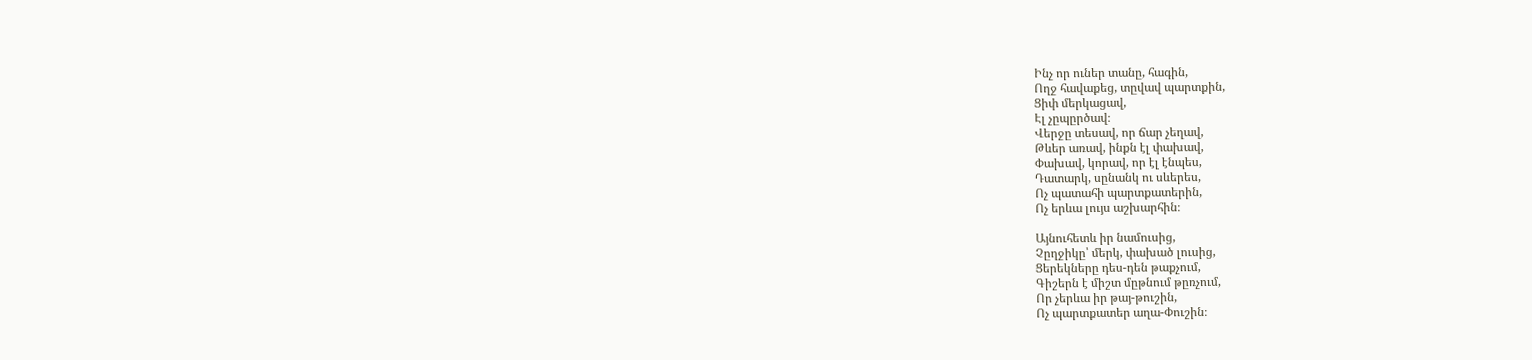Ինչ որ ուներ տանը, հագին,
Ողջ հավաքեց, տըվավ պարտքին,
Ցիփ մերկացավ,
Էլ չըպըրծավ։
Վերջը տեսավ, որ ճար չեղավ,
Թևեր առավ, ինքն էլ փախավ,
Փախավ, կորավ, որ էլ էնպես,
Դատարկ, սընանկ ու սևերես,
Ոչ պատահի պարտքատերին,
Ոչ երևա լույս աշխարհին։

Այնուհետև իր նամուսից,
Չըղջիկը՝ մերկ, փախած լուսից,
Ցերեկները դես-դեն թաքչում,
Գիշերն է միշտ մըթնում թըռչում,
Որ չերևա իր թայ-թուշին,
Ոչ պարտքատեր աղա-Փուշին։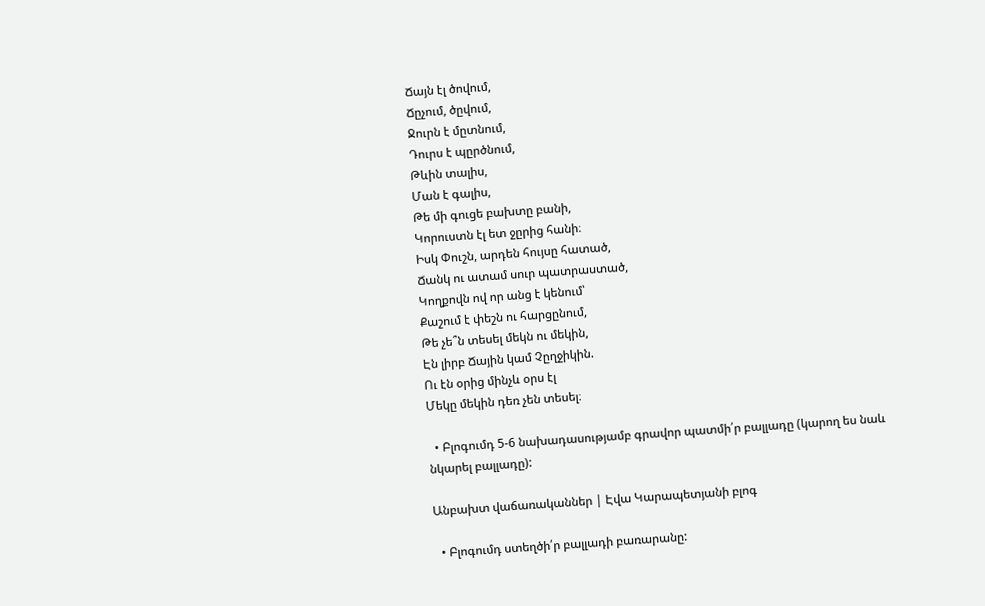Ճայն էլ ծովում,
Ճըչում, ծըվում,
Ջուրն է մըտնում,
Դուրս է պըրծնում,
Թևին տալիս,
Ման է գալիս,
Թե մի գուցե բախտը բանի,
Կորուստն էլ ետ ջըրից հանի։
Իսկ Փուշն, արդեն հույսը հատած,
Ճանկ ու ատամ սուր պատրաստած,
Կողքովն ով որ անց է կենում՝
Քաշում է փեշն ու հարցընում,
Թե չե՞ն տեսել մեկն ու մեկին,
Էն լիրբ Ճային կամ Չըղջիկին.
Ու էն օրից մինչև օրս էլ
Մեկը մեկին դեռ չեն տեսել։

  • Բլոգումդ 5-6 նախադասությամբ գրավոր պատմի՛ր բալլադը (կարող ես նաև նկարել բալլադը):

Անբախտ վաճառականներ | Էվա Կարապետյանի բլոգ

  • Բլոգումդ ստեղծի՛ր բալլադի բառարանը: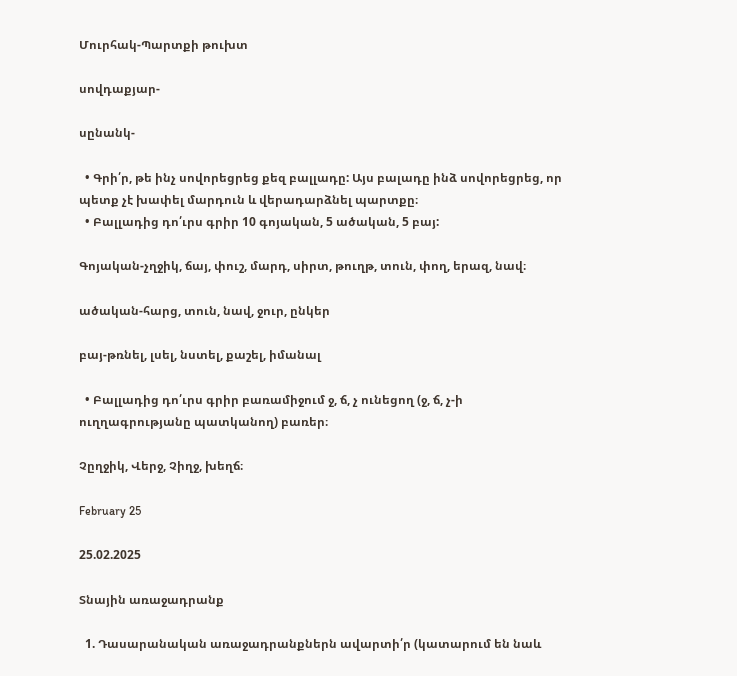Մուրհակ-Պարտքի թուխտ

սովդաքյար-

սընանկ-

  • Գրի՛ր, թե ինչ սովորեցրեց քեզ բալլադը: Այս բալադը ինձ սովորեցրեց, որ պետք չէ խափել մարդուն և վերադարձնել պարտքը։
  • Բալլադից դո՛ւրս գրիր 10 գոյական, 5 ածական, 5 բայ:

Գոյական-չղջիկ, ճայ, փուշ, մարդ, սիրտ, թուղթ, տուն, փող, երազ, նավ։

ածական-հարց, տուն, նավ, ջուր, ընկեր

բայ-թռնել, լսել, նստել, քաշել, իմանալ

  • Բալլադից դո՛ւրս գրիր բառամիջում ջ, ճ, չ ունեցող (ջ, ճ, չ-ի ուղղագրությանը պատկանող) բառեր։

Չըղջիկ, Վերջ, Չիղջ, խեղճ։

February 25

25.02.2025

Տնային առաջադրանք

  1. Դասարանական առաջադրանքներն ավարտի՛ր (կատարում են նաև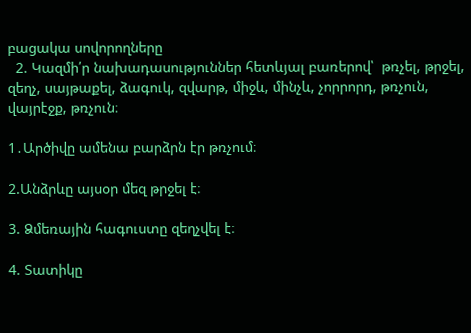բացակա սովորողները
  2. Կազմի՛ր նախադասություններ հետևյալ բառերով՝  թռչել, թրջել, զեղչ, սայթաքել, ձագուկ, զվարթ, միջև, մինչև, չորրորդ, թռչուն, վայրէջք, թռչուն։

1․Արծիվը ամենա բարձրն էր թռչում։

2.Անձրևը այսօր մեզ թրջել է։

3. Ձմեռային հագուստը զեղչվել է։

4. Տատիկը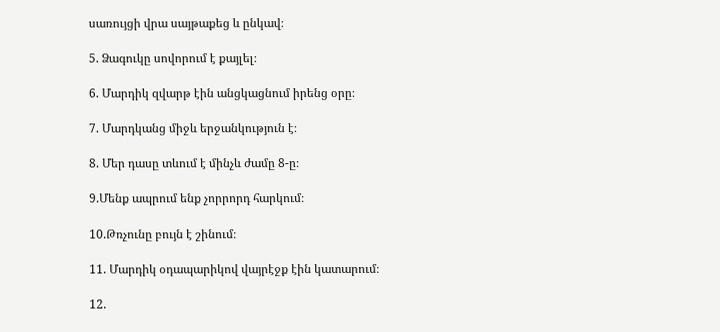սառույցի վրա սայթաքեց և ընկավ։

5. Ձագուկը սովորում է քայլել։

6. Մարդիկ զվարթ էին անցկացնում իրենց օրը։

7. Մարդկանց միջև երջանկություն է։

8. Մեր դասը տևում է մինչև ժամը 8-ը։

9.Մենք ապրում ենք չորրորդ հարկում։

10.Թռչունը բույն է շինում։

11. Մարդիկ օդապարիկով վայրէջք էին կատարում։

12.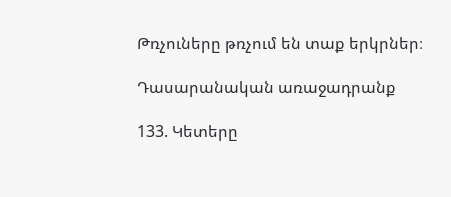Թռչուները թռչում են տաք երկրներ։

Դասարանական առաջադրանք

133. Կետերը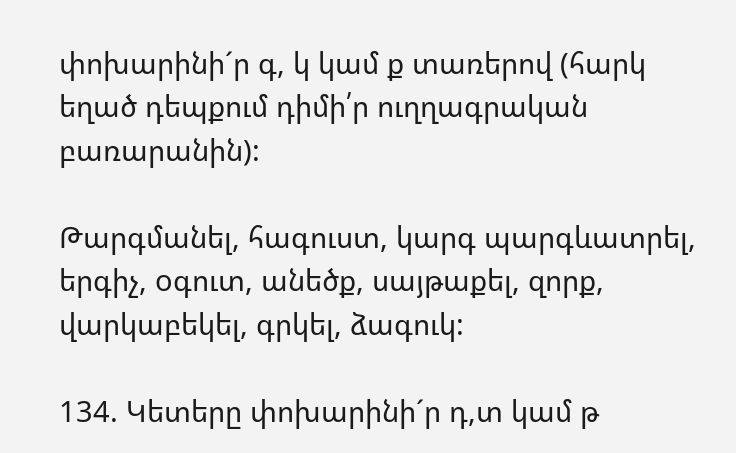փոխարինի´ր գ, կ կամ ք տառերով (հարկ եղած դեպքում դիմի՛ր ուղղագրական բառարանին):

Թարգմանել, հագուստ, կարգ պարգևատրել, երգիչ, oգուտ, անեծք, սայթաքել, զորք, վարկաբեկել, գրկել, ձագուկ:

134. Կետերը փոխարինի´ր դ,տ կամ թ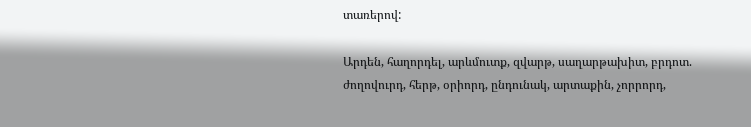տառերով:

Արդեն, հաղորդել, արևմուտք, զվարթ, սաղարթախիտ, բրդոտ. ժողովուրդ, հերթ, օրիորդ, ընդունակ, արտաքին, չորրորդ,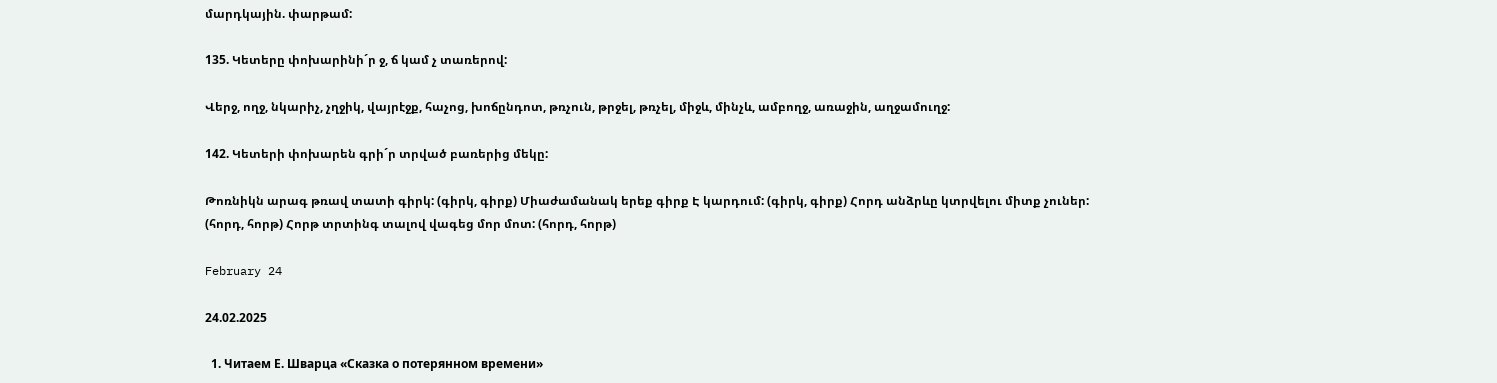մարդկային. փարթամ:

135. Կետերը փոխարինի´ր ջ, ճ կամ չ տառերով:

Վերջ, ողջ, նկարիչ, չղջիկ, վայրէջք, հաչոց, խոճընդոտ, թռչուն, թրջել, թռչել, միջև, մինչև, ամբողջ, առաջին, աղջամուղջ:

142. Կետերի փոխարեն գրի´ր տրված բառերից մեկը:

Թոռնիկն արագ թռավ տատի գիրկ: (գիրկ, գիրք) Միաժամանակ երեք գիրք Է կարդում: (գիրկ, գիրք) Հորդ անձրևը կտրվելու միտք չուներ: (հորդ, հորթ) Հորթ տրտինգ տալով վագեց մոր մոտ: (հորդ, հորթ)

February 24

24.02.2025

  1. Читаем Е. Шварца «Сказка о потерянном времени»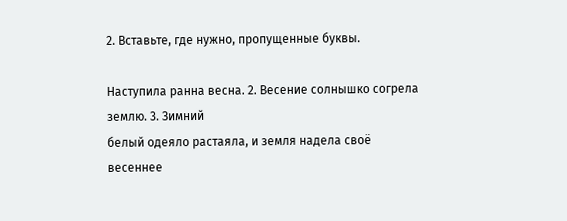2. Вставьте, где нужно, пропущенные буквы.

Наступилa раннa весна. 2. Весение солнышко согрела землю. 3. Зимний
белый одеяло растаяла, и земля надела своё весеннее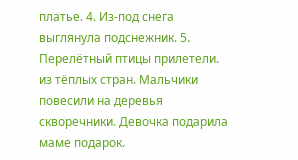платье. 4. Из-под снега
выглянула подснежник. 5. Перелётный птицы прилетели. из тёплых стран. Мальчики повесили на деревья скворечники. Девочка подарила маме подарок.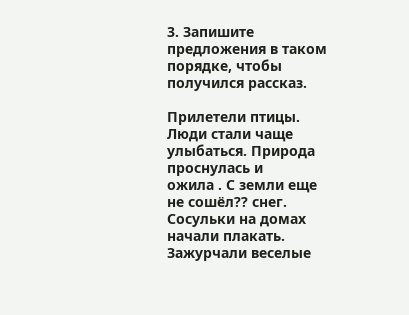3. Запишите предложения в таком порядке, чтобы получился рассказ.

Прилетели птицы. Люди стали чаще улыбаться. Природа проснулась и
ожила . С земли еще не сошёл?? снег. Сосульки на домах начали плакать. Зажурчали веселые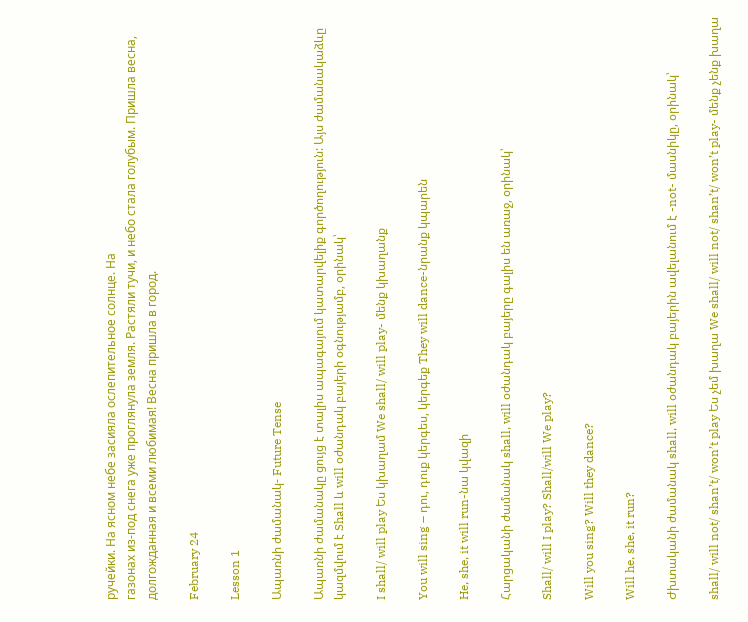ручейки. На ясном небе засияла ослепительное солнце. На
газонах из-под снега уже проглянула земля. Растяли тучи, и небо стала голубым. Пришла весна, долгожданная и всеми любимая! Весна пришла в город.

February 24

Lesson 1

Ապառնի ժամանակ- Future Tense

Ապառնի ժամանակը ցույց է տալիս ապագայում կատարվելիք գործողություն: Այս ժամանակաձևը կազմվում է Shall և will օժանդակ բայերի օգնությամբ, օրինակ՝

I shall/ will play Ես կխաղամ We shall/ will play- մենք կխաղանք

You will sing – դու, դուք կերգես, կերգեք They will dance-նրանք կպարեն

He, she, it will run-նա կվազի

Հարցականի ժամանակ shall, will օժանդակ բայերը գալիս են առաջ, օրինակ՝

Shall/ will I play? Shall/will We play?

Will you sing? Will they dance?

Will he, she, it run?

Ժխտականի ժամանակ shall, will օժանդակ բայերին ավելանում է -not- մասնիկը, օրինակ՝

shall/ will not/ shan’t/ won’t play Ես չեմ խաղա We shall/ will not/ shan’t/ won’t play- մենք չենք խաղա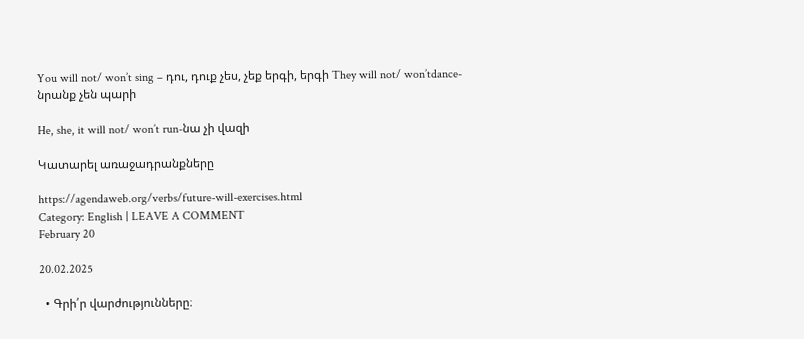You will not/ won’t sing – դու, դուք չես, չեք երգի, երգի They will not/ won’tdance-նրանք չեն պարի

He, she, it will not/ won’t run-նա չի վազի

Կատարել առաջադրանքները

https://agendaweb.org/verbs/future-will-exercises.html
Category: English | LEAVE A COMMENT
February 20

20.02.2025

  • Գրի՛ր վարժությունները։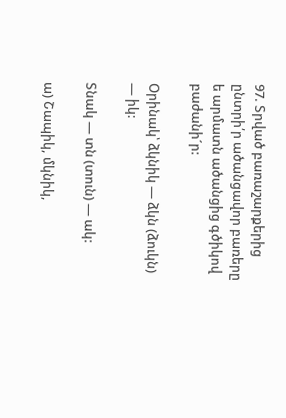97. Տրված բառաշարքերից ընտրի՛ր ածանցավոր բառերը ե արմատն ածանցից գծիկով բաժանի´ր:

Օրինակ՝ ձկնիկ — ձկն (ձուկն) — իկ:

Տնակ — տն (տուն) — ակ:

ա) Շապիկ, մկնիկ,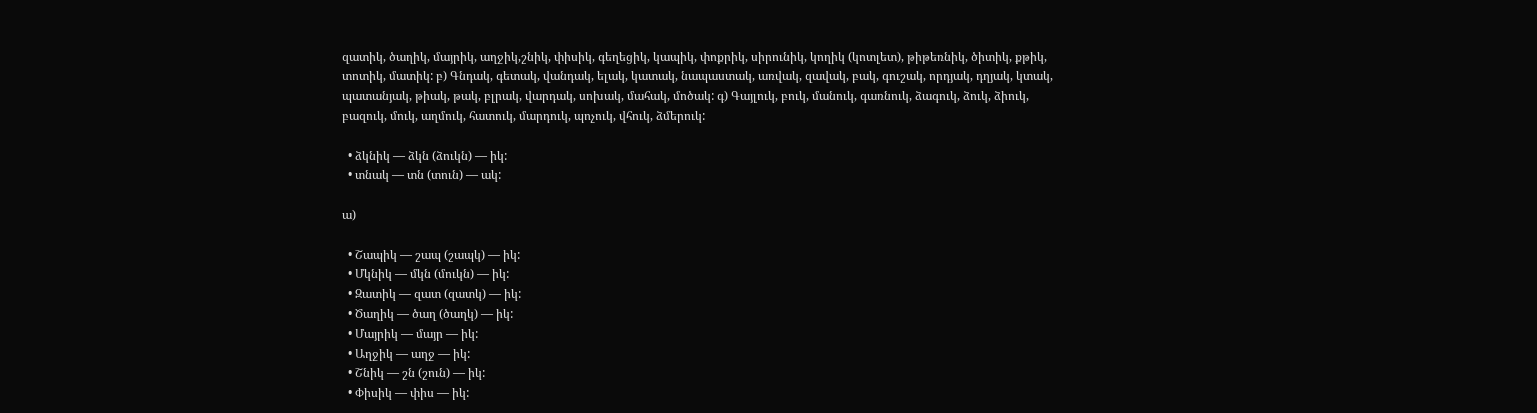զատիկ, ծաղիկ, մայրիկ, աղջիկ,շնիկ, փիսիկ, գեղեցիկ, կապիկ, փոքրիկ, սիրունիկ, կողիկ (կոտլետ), թիթեռնիկ, ծիտիկ, քթիկ, տոտիկ, մատիկ: բ) Գնդակ, գետակ, վանդակ, ելակ, կատակ, նապաստակ, առվակ, զավակ, բակ, գուշակ, որդյակ, դղյակ, կտակ, պատանյակ, թիակ, թակ, բլրակ, վարդակ, սոխակ, մահակ, մոծակ: գ) Գայլուկ, բուկ, մանուկ, գառնուկ, ձագուկ, ձուկ, ձիուկ, բազուկ, մուկ, աղմուկ, հատուկ, մարդուկ, պոչուկ, վհուկ, ձմերուկ:

  • ձկնիկ — ձկն (ձուկն) — իկ:
  • տնակ — տն (տուն) — ակ:

ա)

  • Շապիկ — շապ (շապկ) — իկ:
  • Մկնիկ — մկն (մուկն) — իկ:
  • Զատիկ — զատ (զատկ) — իկ:
  • Ծաղիկ — ծաղ (ծաղկ) — իկ:
  • Մայրիկ — մայր — իկ:
  • Աղջիկ — աղջ — իկ:
  • Շնիկ — շն (շուն) — իկ:
  • Փիսիկ — փիս — իկ: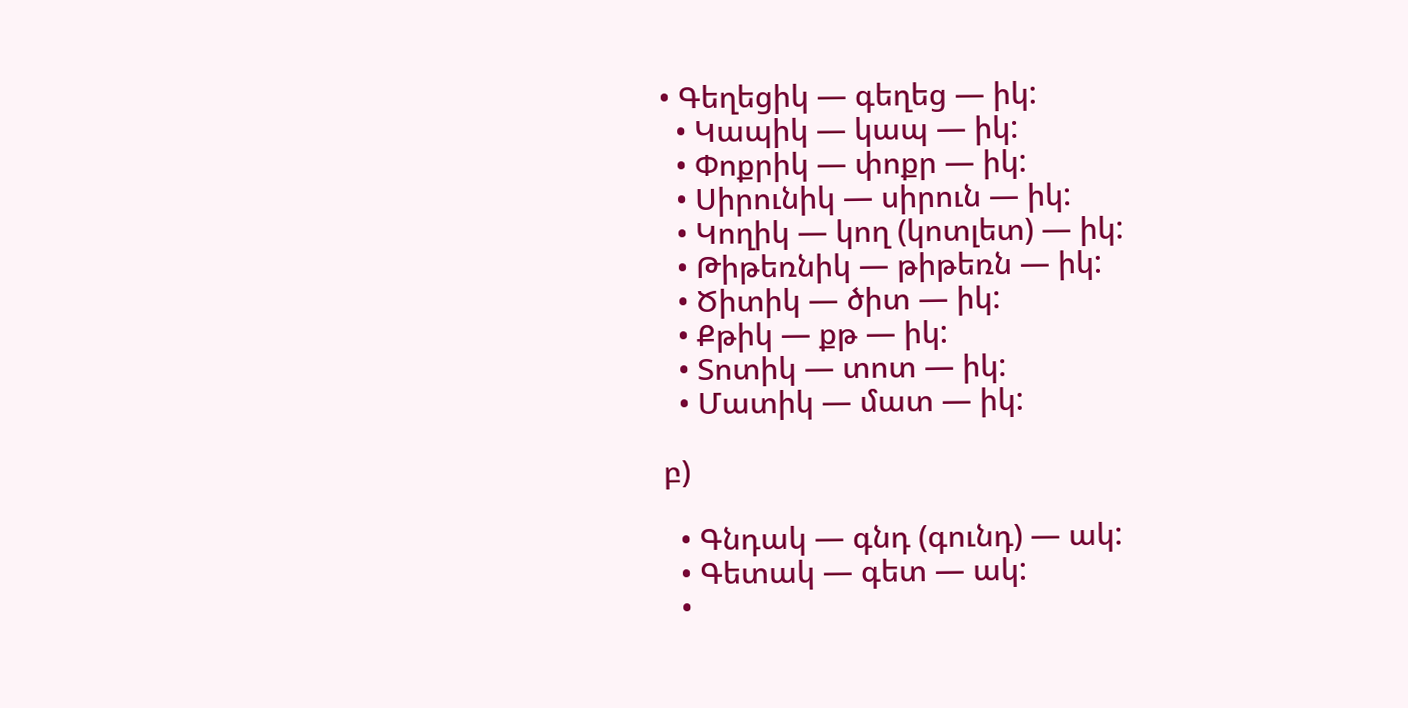• Գեղեցիկ — գեղեց — իկ:
  • Կապիկ — կապ — իկ:
  • Փոքրիկ — փոքր — իկ:
  • Սիրունիկ — սիրուն — իկ:
  • Կողիկ — կող (կոտլետ) — իկ:
  • Թիթեռնիկ — թիթեռն — իկ:
  • Ծիտիկ — ծիտ — իկ:
  • Քթիկ — քթ — իկ:
  • Տոտիկ — տոտ — իկ:
  • Մատիկ — մատ — իկ:

բ)

  • Գնդակ — գնդ (գունդ) — ակ:
  • Գետակ — գետ — ակ:
  •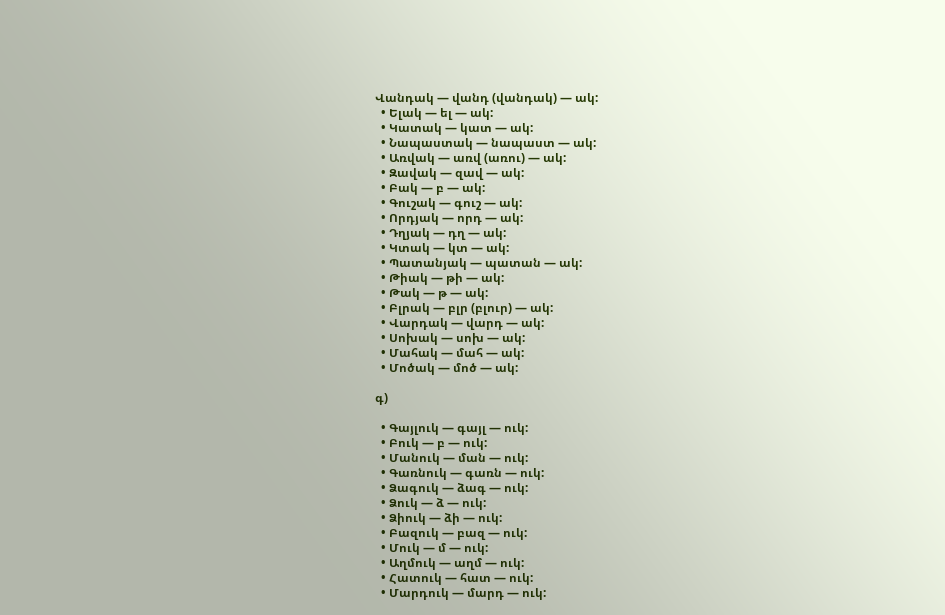Վանդակ — վանդ (վանդակ) — ակ:
  • Ելակ — ել — ակ:
  • Կատակ — կատ — ակ:
  • Նապաստակ — նապաստ — ակ:
  • Առվակ — առվ (առու) — ակ:
  • Զավակ — զավ — ակ:
  • Բակ — բ — ակ:
  • Գուշակ — գուշ — ակ:
  • Որդյակ — որդ — ակ:
  • Դղյակ — դղ — ակ:
  • Կտակ — կտ — ակ:
  • Պատանյակ — պատան — ակ:
  • Թիակ — թի — ակ:
  • Թակ — թ — ակ:
  • Բլրակ — բլր (բլուր) — ակ:
  • Վարդակ — վարդ — ակ:
  • Սոխակ — սոխ — ակ:
  • Մահակ — մահ — ակ:
  • Մոծակ — մոծ — ակ:

գ)

  • Գայլուկ — գայլ — ուկ:
  • Բուկ — բ — ուկ:
  • Մանուկ — ման — ուկ:
  • Գառնուկ — գառն — ուկ:
  • Ձագուկ — ձագ — ուկ:
  • Ձուկ — ձ — ուկ:
  • Ձիուկ — ձի — ուկ:
  • Բազուկ — բազ — ուկ:
  • Մուկ — մ — ուկ:
  • Աղմուկ — աղմ — ուկ:
  • Հատուկ — հատ — ուկ:
  • Մարդուկ — մարդ — ուկ: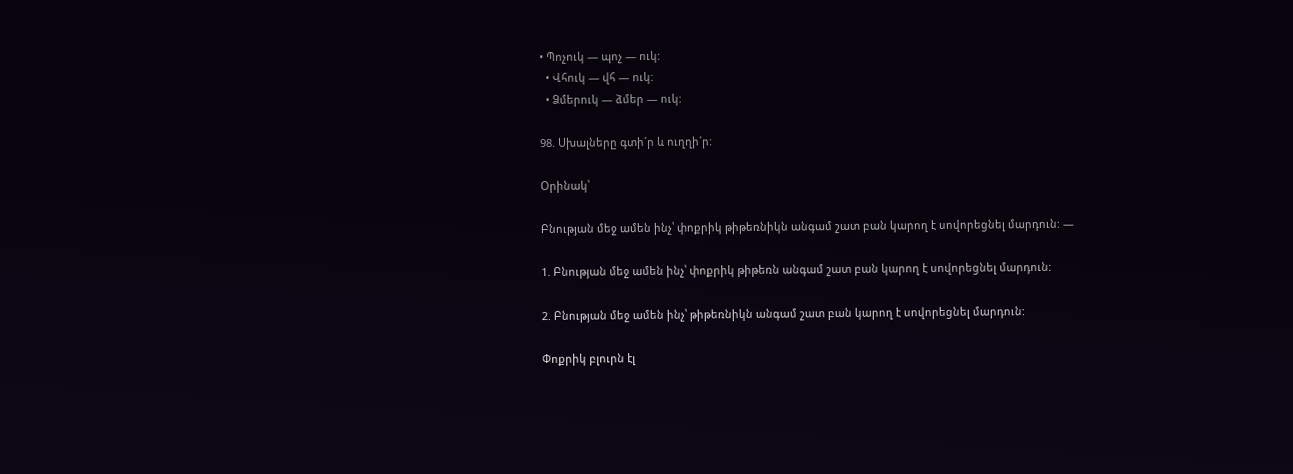• Պոչուկ — պոչ — ուկ:
  • Վհուկ — վհ — ուկ:
  • Ձմերուկ — ձմեր — ուկ:

98. Սխալները գտի´ր և ուղղի´ր:

Օրինակ՝

Բնության մեջ ամեն ինչ՝ փոքրիկ թիթեռնիկն անգամ շատ բան կարող է սովորեցնել մարդուն: —

1. Բնության մեջ ամեն ինչ՝ փոքրիկ թիթեռն անգամ շատ բան կարող է սովորեցնել մարդուն:

2. Բնության մեջ ամեն ինչ՝ թիթեռնիկն անգամ շատ բան կարող է սովորեցնել մարդուն:

Փոքրիկ բլուրն էլ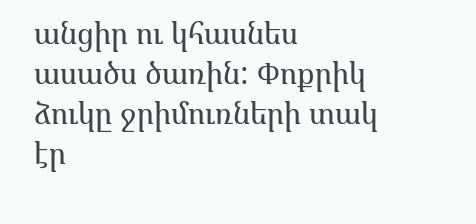անցիր ու կհասնես ասածս ծառին: Փոքրիկ ձուկը ջրիմուռների տակ էր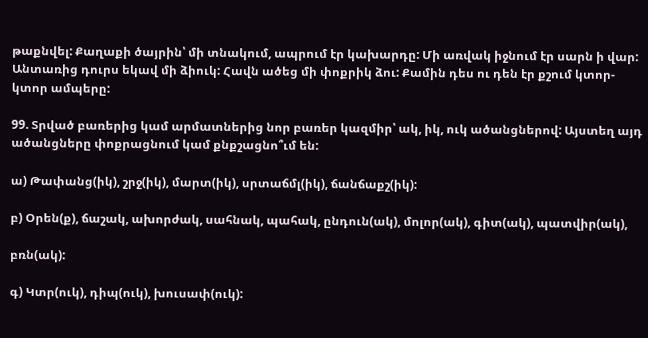թաքնվել: Քաղաքի ծայրին՝ մի տնակում, ապրում էր կախարդը: Մի առվակ իջնում էր սարն ի վար: Անտառից դուրս եկավ մի ձիուկ: Հավն ածեց մի փոքրիկ ձու: Քամին դես ու դեն էր քշում կտոր-կտոր ամպերը:

99. Տրված բառերից կամ արմատներից նոր բառեր կազմիր՝ ակ, իկ, ուկ ածանցներով: Այստեղ այդ ածանցները փոքրացնում կամ քնքշացնո՞ւմ են:

ա) Թափանց(իկ), շրջ(իկ), մարտ(իկ), սրտաճմլ(իկ), ճանճաքշ(իկ):

բ) Օրեն(ք), ճաշակ, ախորժակ, սահնակ, պահակ, ընդուն(ակ), մոլոր(ակ), գիտ(ակ), պատվիր(ակ),

բռն(ակ):

գ) Կտր(ուկ), դիպ(ուկ), խուսափ(ուկ):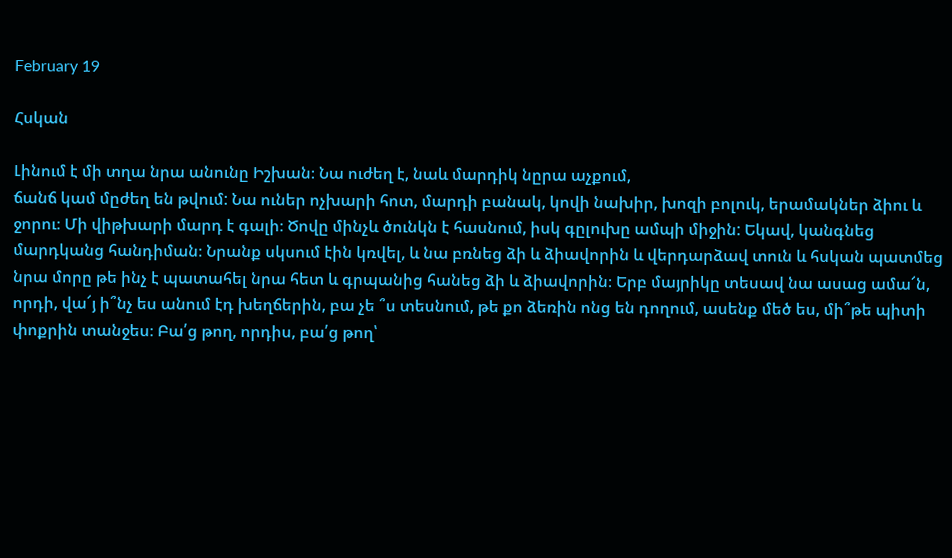February 19

Հսկան

Լինում է մի տղա նրա անունը Իշխան։ Նա ուժեղ է, նաև մարդիկ նըրա աչքում,
ճանճ կամ մըժեղ են թվում: Նա ուներ ոչխարի հոտ, մարդի բանակ, կովի նախիր, խոզի բոլուկ, երամակներ ձիու և ջորու։ Մի վիթխարի մարդ է գալի։ Ծովը մինչև ծունկն է հասնում, իսկ գըլուխը ամպի միջին: Եկավ, կանգնեց մարդկանց հանդիման։ Նրանք սկսում էին կռվել, և նա բռնեց ձի և ձիավորին և վերդարձավ տուն և հսկան պատմեց նրա մորը թե ինչ է պատահել նրա հետ և գրպանից հանեց ձի և ձիավորին։ Երբ մայրիկը տեսավ նա ասաց ամա՜ն, որդի, վա՜յ ի՞նչ ես անում էդ խեղճերին, բա չե ՞ս տեսնում, թե քո ձեռին ոնց են դողում, ասենք մեծ ես, մի՞թե պիտի փոքրին տանջես։ Բա՛ց թող, որդիս, բա՛ց թող՝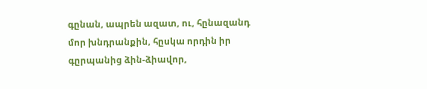գընան, ապրեն ազատ, ու, հընազանդ մոր խնդրանքին, հըսկա որդին իր գըրպանից ձին-ձիավոր,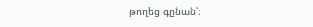թողեց գընան՝։